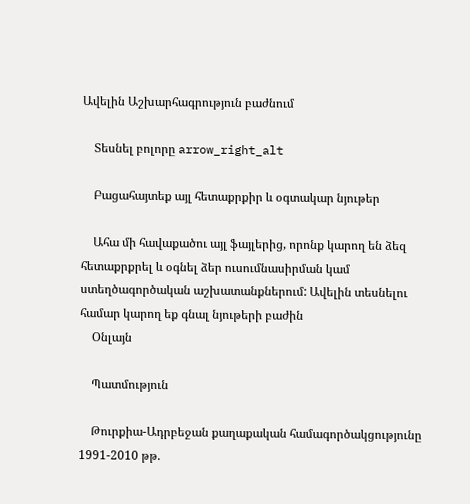Ավելին Աշխարհագրություն բաժնում

    Տեսնել բոլորը arrow_right_alt

    Բացահայտեք այլ հետաքրքիր և օգտակար նյութեր

    Ահա մի հավաքածու այլ ֆայլերից, որոնք կարող են ձեզ հետաքրքրել և օգնել ձեր ուսումնասիրման կամ ստեղծագործական աշխատանքներում: Ավելին տեսնելու համար կարող եք գնալ նյութերի բաժին
    Օնլայն

    Պատմություն

    Թուրքիա-Ադրբեջան քաղաքական համագործակցությունը 1991-2010 թթ.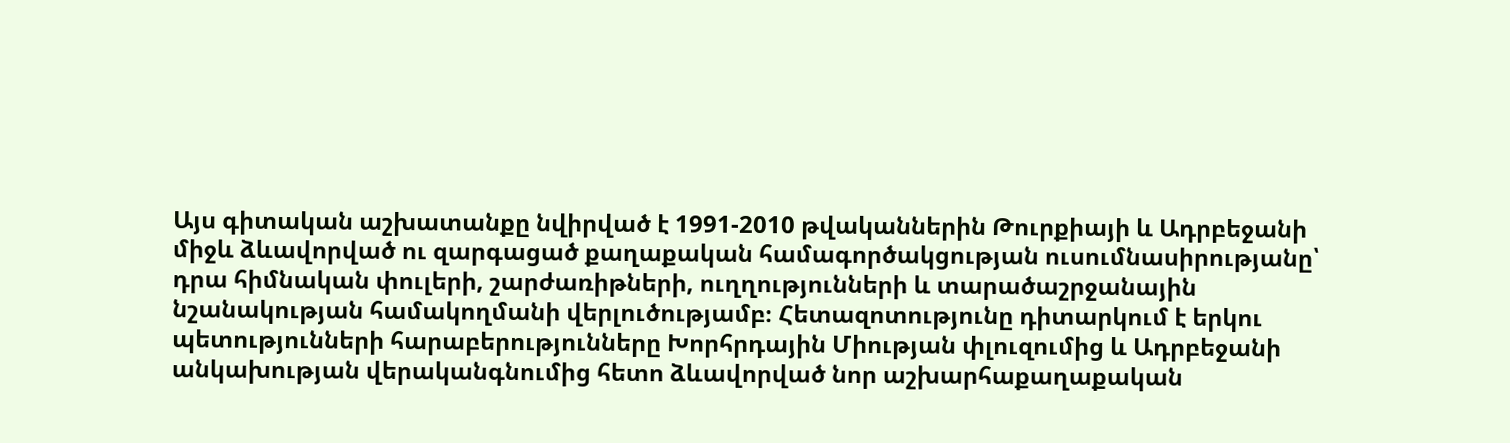Այս գիտական աշխատանքը նվիրված է 1991-2010 թվականներին Թուրքիայի և Ադրբեջանի միջև ձևավորված ու զարգացած քաղաքական համագործակցության ուսումնասիրությանը՝ դրա հիմնական փուլերի, շարժառիթների, ուղղությունների և տարածաշրջանային նշանակության համակողմանի վերլուծությամբ։ Հետազոտությունը դիտարկում է երկու պետությունների հարաբերությունները Խորհրդային Միության փլուզումից և Ադրբեջանի անկախության վերականգնումից հետո ձևավորված նոր աշխարհաքաղաքական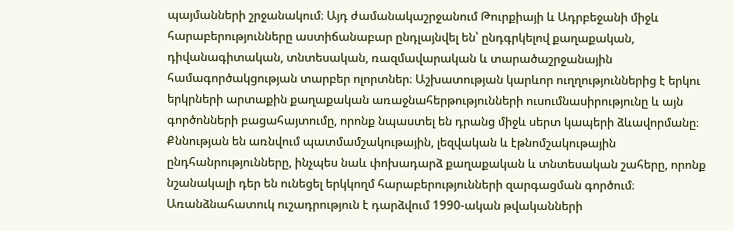պայմանների շրջանակում։ Այդ ժամանակաշրջանում Թուրքիայի և Ադրբեջանի միջև հարաբերությունները աստիճանաբար ընդլայնվել են՝ ընդգրկելով քաղաքական, դիվանագիտական, տնտեսական, ռազմավարական և տարածաշրջանային համագործակցության տարբեր ոլորտներ։ Աշխատության կարևոր ուղղություններից է երկու երկրների արտաքին քաղաքական առաջնահերթությունների ուսումնասիրությունը և այն գործոնների բացահայտումը, որոնք նպաստել են դրանց միջև սերտ կապերի ձևավորմանը։ Քննության են առնվում պատմամշակութային, լեզվական և էթնոմշակութային ընդհանրությունները, ինչպես նաև փոխադարձ քաղաքական և տնտեսական շահերը, որոնք նշանակալի դեր են ունեցել երկկողմ հարաբերությունների զարգացման գործում։ Առանձնահատուկ ուշադրություն է դարձվում 1990-ական թվականների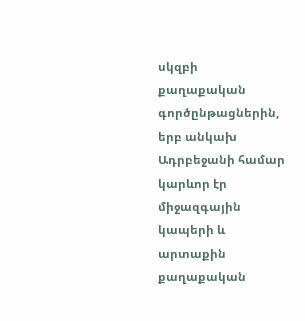սկզբի քաղաքական գործընթացներին, երբ անկախ Ադրբեջանի համար կարևոր էր միջազգային կապերի և արտաքին քաղաքական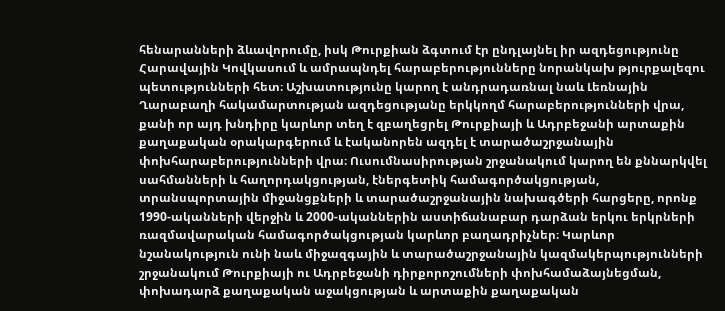հենարանների ձևավորումը, իսկ Թուրքիան ձգտում էր ընդլայնել իր ազդեցությունը Հարավային Կովկասում և ամրապնդել հարաբերությունները նորանկախ թյուրքալեզու պետությունների հետ։ Աշխատությունը կարող է անդրադառնալ նաև Լեռնային Ղարաբաղի հակամարտության ազդեցությանը երկկողմ հարաբերությունների վրա, քանի որ այդ խնդիրը կարևոր տեղ է զբաղեցրել Թուրքիայի և Ադրբեջանի արտաքին քաղաքական օրակարգերում և էականորեն ազդել է տարածաշրջանային փոխհարաբերությունների վրա։ Ուսումնասիրության շրջանակում կարող են քննարկվել սահմանների և հաղորդակցության, էներգետիկ համագործակցության, տրանսպորտային միջանցքների և տարածաշրջանային նախագծերի հարցերը, որոնք 1990-ականների վերջին և 2000-ականներին աստիճանաբար դարձան երկու երկրների ռազմավարական համագործակցության կարևոր բաղադրիչներ։ Կարևոր նշանակություն ունի նաև միջազգային և տարածաշրջանային կազմակերպությունների շրջանակում Թուրքիայի ու Ադրբեջանի դիրքորոշումների փոխհամաձայնեցման, փոխադարձ քաղաքական աջակցության և արտաքին քաղաքական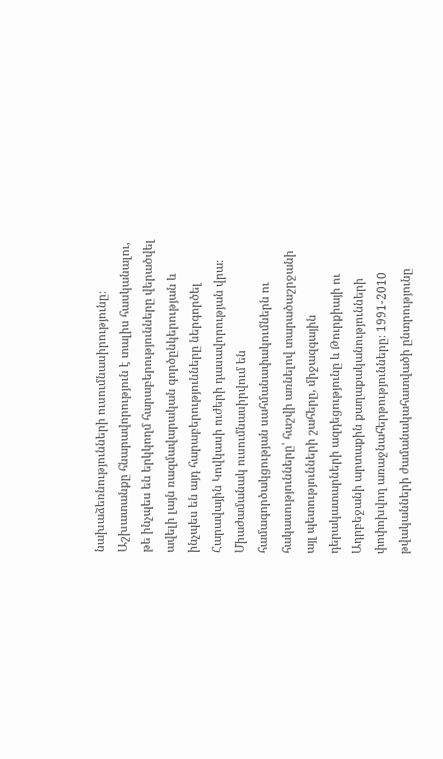նախաձեռնությունների ուսումնասիրությունը։ Աշխատանքը հնարավորություն է տալիս հասկանալու, թե ինչպես են երկկողմ հարաբերությունները վերածվել ավելի լայն ռազմավարական գործընկերության և ինչպես են այդ հարաբերությունները ներգործել Հարավային Կովկասի ուժերի դասավորության վրա։ Միաժամանակ ուսումնասիրվում են համագործակցության սահմանափակումներն ու հակասությունները՝ հաշվի առնելով տարածաշրջանի այլ պետությունների շահերը, միջազգային դերակատարների ազդեցությունը և Թուրքիայի ու Ադրբեջանի արտաքին քաղաքականությունների փոփոխվող առաջնահերթությունները։ 1991-2010 թվականների ժամանակահատվածի ընտրությունը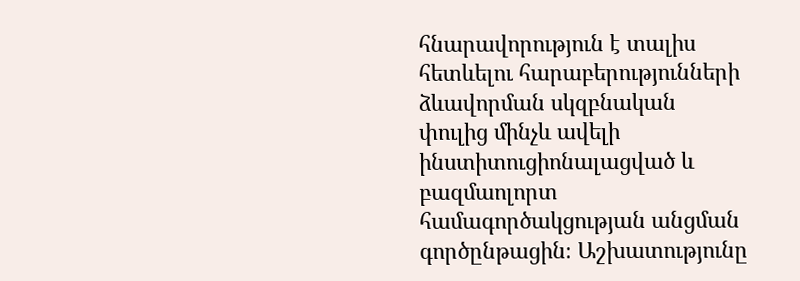հնարավորություն է տալիս հետևելու հարաբերությունների ձևավորման սկզբնական փուլից մինչև ավելի ինստիտուցիոնալացված և բազմաոլորտ համագործակցության անցման գործընթացին։ Աշխատությունը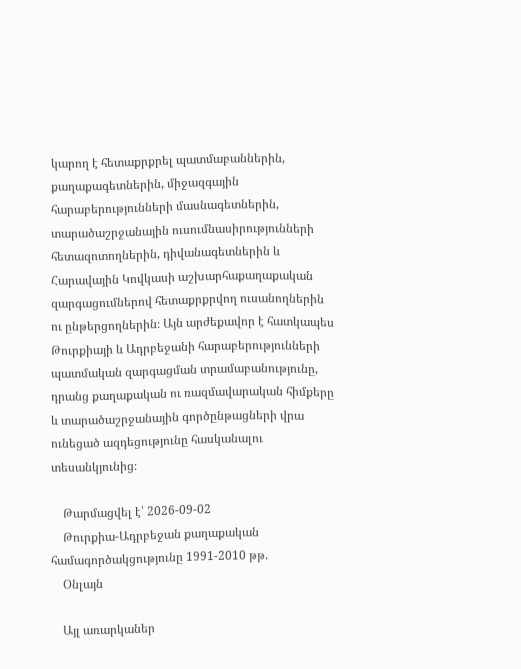կարող է հետաքրքրել պատմաբաններին, քաղաքագետներին, միջազգային հարաբերությունների մասնագետներին, տարածաշրջանային ուսումնասիրությունների հետազոտողներին, դիվանագետներին և Հարավային Կովկասի աշխարհաքաղաքական զարգացումներով հետաքրքրվող ուսանողներին ու ընթերցողներին։ Այն արժեքավոր է հատկապես Թուրքիայի և Ադրբեջանի հարաբերությունների պատմական զարգացման տրամաբանությունը, դրանց քաղաքական ու ռազմավարական հիմքերը և տարածաշրջանային գործընթացների վրա ունեցած ազդեցությունը հասկանալու տեսանկյունից։

    Թարմացվել է՝ 2026-09-02
    Թուրքիա-Ադրբեջան քաղաքական համագործակցությունը 1991-2010 թթ.
    Օնլայն

    Այլ առարկաներ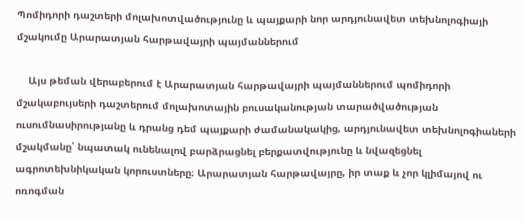Պոմիդորի դաշտերի մոլախոտվածությունը և պայքարի նոր արդյունավետ տեխնոլոգիայի մշակումը Արարատյան հարթավայրի պայմաններում

    Այս թեման վերաբերում է Արարատյան հարթավայրի պայմաններում պոմիդորի մշակաբույսերի դաշտերում մոլախոտային բուսականության տարածվածության ուսումնասիրությանը և դրանց դեմ պայքարի ժամանակակից, արդյունավետ տեխնոլոգիաների մշակմանը՝ նպատակ ունենալով բարձրացնել բերքատվությունը և նվազեցնել ագրոտեխնիկական կորուստները։ Արարատյան հարթավայրը, իր տաք և չոր կլիմայով ու ոռոգման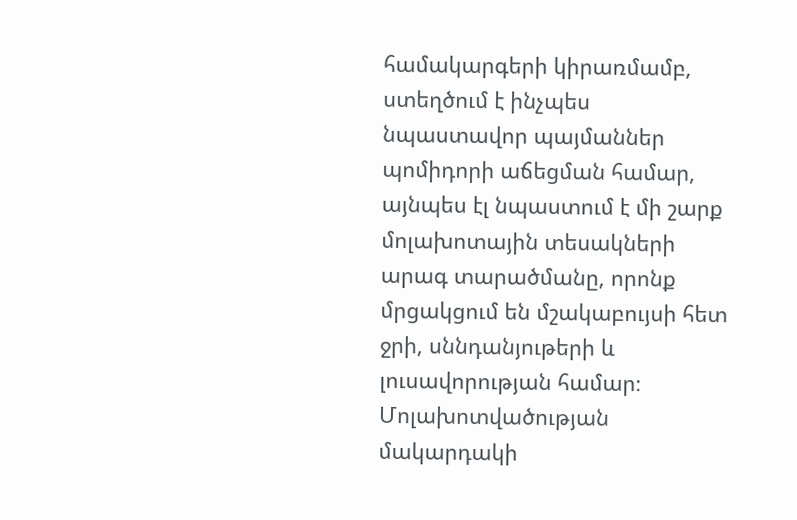համակարգերի կիրառմամբ, ստեղծում է ինչպես նպաստավոր պայմաններ պոմիդորի աճեցման համար, այնպես էլ նպաստում է մի շարք մոլախոտային տեսակների արագ տարածմանը, որոնք մրցակցում են մշակաբույսի հետ ջրի, սննդանյութերի և լուսավորության համար։ Մոլախոտվածության մակարդակի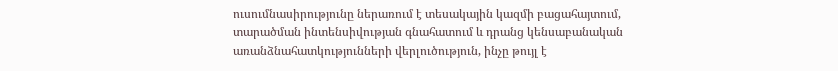ուսումնասիրությունը ներառում է տեսակային կազմի բացահայտում, տարածման ինտենսիվության գնահատում և դրանց կենսաբանական առանձնահատկությունների վերլուծություն, ինչը թույլ է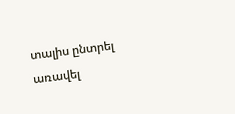տալիս ընտրել առավել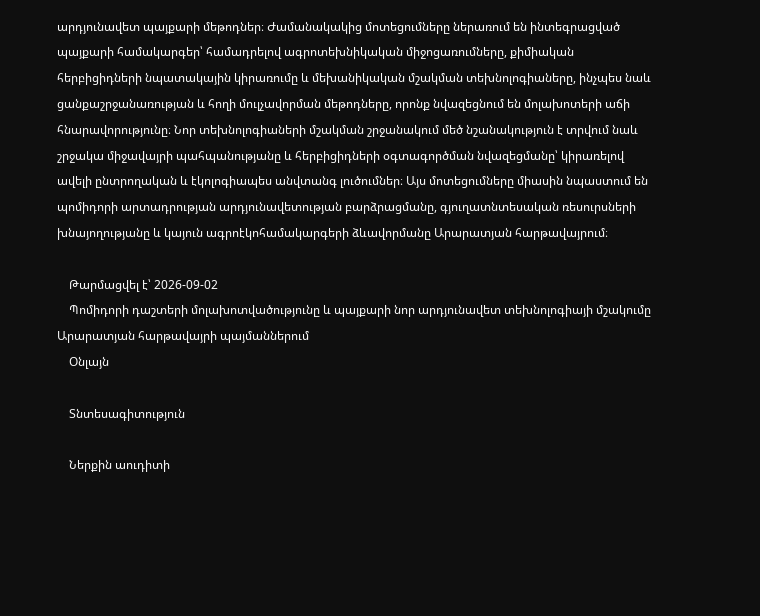արդյունավետ պայքարի մեթոդներ։ Ժամանակակից մոտեցումները ներառում են ինտեգրացված պայքարի համակարգեր՝ համադրելով ագրոտեխնիկական միջոցառումները, քիմիական հերբիցիդների նպատակային կիրառումը և մեխանիկական մշակման տեխնոլոգիաները, ինչպես նաև ցանքաշրջանառության և հողի մուլչավորման մեթոդները, որոնք նվազեցնում են մոլախոտերի աճի հնարավորությունը։ Նոր տեխնոլոգիաների մշակման շրջանակում մեծ նշանակություն է տրվում նաև շրջակա միջավայրի պահպանությանը և հերբիցիդների օգտագործման նվազեցմանը՝ կիրառելով ավելի ընտրողական և էկոլոգիապես անվտանգ լուծումներ։ Այս մոտեցումները միասին նպաստում են պոմիդորի արտադրության արդյունավետության բարձրացմանը, գյուղատնտեսական ռեսուրսների խնայողությանը և կայուն ագրոէկոհամակարգերի ձևավորմանը Արարատյան հարթավայրում։

    Թարմացվել է՝ 2026-09-02
    Պոմիդորի դաշտերի մոլախոտվածությունը և պայքարի նոր արդյունավետ տեխնոլոգիայի մշակումը Արարատյան հարթավայրի պայմաններում
    Օնլայն

    Տնտեսագիտություն

    Ներքին աուդիտի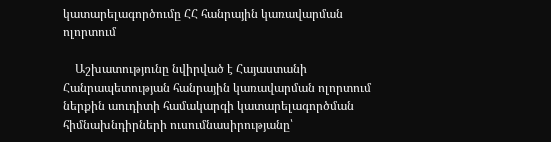կատարելագործումը ՀՀ հանրային կառավարման ոլորտում

    Աշխատությունը նվիրված է Հայաստանի Հանրապետության հանրային կառավարման ոլորտում ներքին աուդիտի համակարգի կատարելագործման հիմնախնդիրների ուսումնասիրությանը՝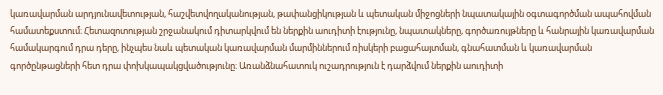կառավարման արդյունավետության, հաշվետվողականության, թափանցիկության և պետական միջոցների նպատակային օգտագործման ապահովման համատեքստում։ Հետազոտության շրջանակում դիտարկվում են ներքին աուդիտի էությունը, նպատակները, գործառույթները և հանրային կառավարման համակարգում դրա դերը, ինչպես նաև պետական կառավարման մարմիններում ռիսկերի բացահայտման, գնահատման և կառավարման գործընթացների հետ դրա փոխկապակցվածությունը։ Առանձնահատուկ ուշադրություն է դարձվում ներքին աուդիտի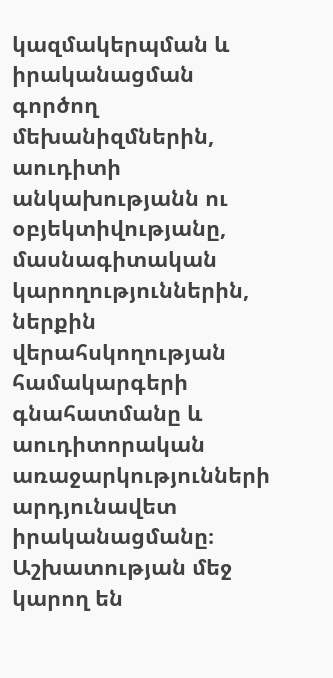կազմակերպման և իրականացման գործող մեխանիզմներին, աուդիտի անկախությանն ու օբյեկտիվությանը, մասնագիտական կարողություններին, ներքին վերահսկողության համակարգերի գնահատմանը և աուդիտորական առաջարկությունների արդյունավետ իրականացմանը։ Աշխատության մեջ կարող են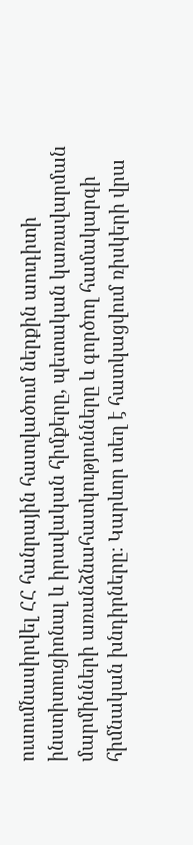ուսումնասիրվել ՀՀ հանրային հատվածում ներքին աուդիտի ինստիտուցիոնալ և իրավական հիմքերը, պետական կառավարման մարմինների առանձնահատկությունները և գործող համակարգի հիմնական խնդիրները։ Կարևոր տեղ է հատկացվում ռիսկերի վրա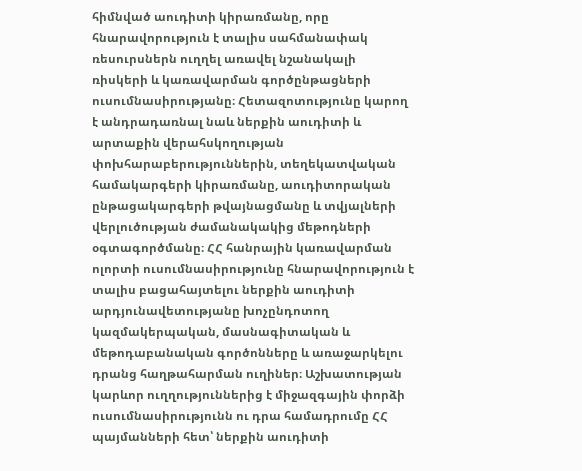հիմնված աուդիտի կիրառմանը, որը հնարավորություն է տալիս սահմանափակ ռեսուրսներն ուղղել առավել նշանակալի ռիսկերի և կառավարման գործընթացների ուսումնասիրությանը։ Հետազոտությունը կարող է անդրադառնալ նաև ներքին աուդիտի և արտաքին վերահսկողության փոխհարաբերություններին, տեղեկատվական համակարգերի կիրառմանը, աուդիտորական ընթացակարգերի թվայնացմանը և տվյալների վերլուծության ժամանակակից մեթոդների օգտագործմանը։ ՀՀ հանրային կառավարման ոլորտի ուսումնասիրությունը հնարավորություն է տալիս բացահայտելու ներքին աուդիտի արդյունավետությանը խոչընդոտող կազմակերպական, մասնագիտական և մեթոդաբանական գործոնները և առաջարկելու դրանց հաղթահարման ուղիներ։ Աշխատության կարևոր ուղղություններից է միջազգային փորձի ուսումնասիրությունն ու դրա համադրումը ՀՀ պայմանների հետ՝ ներքին աուդիտի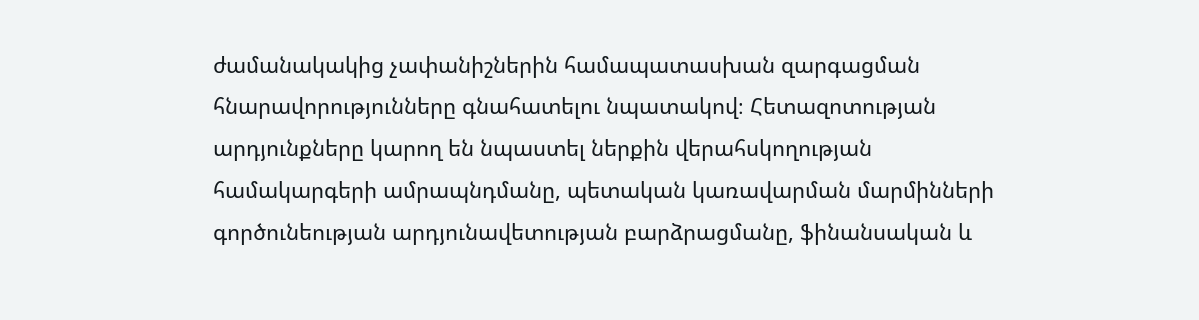ժամանակակից չափանիշներին համապատասխան զարգացման հնարավորությունները գնահատելու նպատակով։ Հետազոտության արդյունքները կարող են նպաստել ներքին վերահսկողության համակարգերի ամրապնդմանը, պետական կառավարման մարմինների գործունեության արդյունավետության բարձրացմանը, ֆինանսական և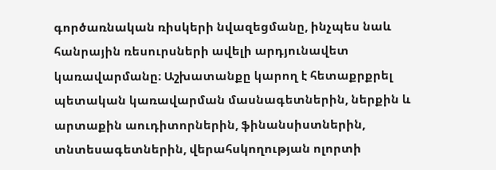գործառնական ռիսկերի նվազեցմանը, ինչպես նաև հանրային ռեսուրսների ավելի արդյունավետ կառավարմանը։ Աշխատանքը կարող է հետաքրքրել պետական կառավարման մասնագետներին, ներքին և արտաքին աուդիտորներին, ֆինանսիստներին, տնտեսագետներին, վերահսկողության ոլորտի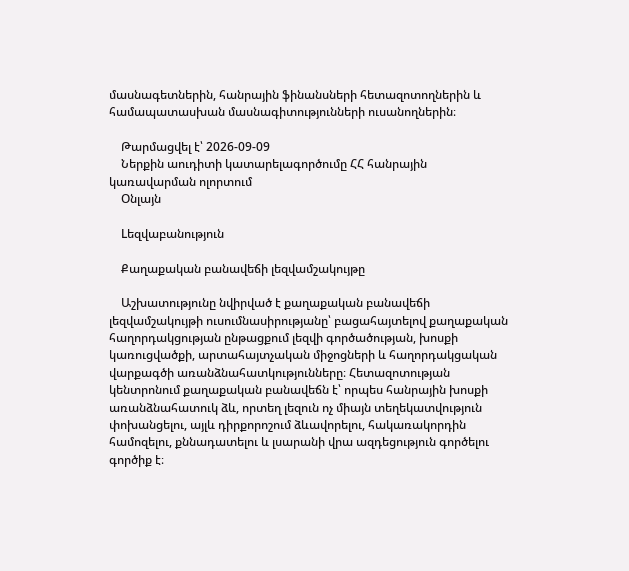մասնագետներին, հանրային ֆինանսների հետազոտողներին և համապատասխան մասնագիտությունների ուսանողներին։

    Թարմացվել է՝ 2026-09-09
    Ներքին աուդիտի կատարելագործումը ՀՀ հանրային կառավարման ոլորտում
    Օնլայն

    Lեզվաբանություն

    Քաղաքական բանավեճի լեզվամշակույթը

    Աշխատությունը նվիրված է քաղաքական բանավեճի լեզվամշակույթի ուսումնասիրությանը՝ բացահայտելով քաղաքական հաղորդակցության ընթացքում լեզվի գործածության, խոսքի կառուցվածքի, արտահայտչական միջոցների և հաղորդակցական վարքագծի առանձնահատկությունները։ Հետազոտության կենտրոնում քաղաքական բանավեճն է՝ որպես հանրային խոսքի առանձնահատուկ ձև, որտեղ լեզուն ոչ միայն տեղեկատվություն փոխանցելու, այլև դիրքորոշում ձևավորելու, հակառակորդին համոզելու, քննադատելու և լսարանի վրա ազդեցություն գործելու գործիք է։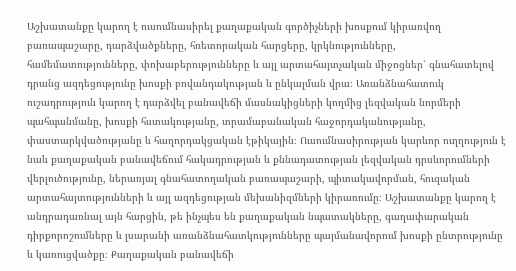Աշխատանքը կարող է ուսումնասիրել քաղաքական գործիչների խոսքում կիրառվող բառապաշարը, դարձվածքները, հռետորական հարցերը, կրկնությունները, համեմատությունները, փոխաբերությունները և այլ արտահայտչական միջոցներ՝ գնահատելով դրանց ազդեցությունը խոսքի բովանդակության և ընկալման վրա։ Առանձնահատուկ ուշադրություն կարող է դարձվել բանավեճի մասնակիցների կողմից լեզվական նորմերի պահպանմանը, խոսքի հստակությանը, տրամաբանական հաջորդականությանը, փաստարկվածությանը և հաղորդակցական էթիկային։ Ուսումնասիրության կարևոր ուղղություն է նաև քաղաքական բանավեճում հակադրության և քննադատության լեզվական դրսևորումների վերլուծությունը, ներառյալ գնահատողական բառապաշարի, պիտակավորման, հուզական արտահայտությունների և այլ ազդեցության մեխանիզմների կիրառումը։ Աշխատանքը կարող է անդրադառնալ այն հարցին, թե ինչպես են քաղաքական նպատակները, գաղափարական դիրքորոշումները և լսարանի առանձնահատկությունները պայմանավորում խոսքի ընտրությունը և կառուցվածքը։ Քաղաքական բանավեճի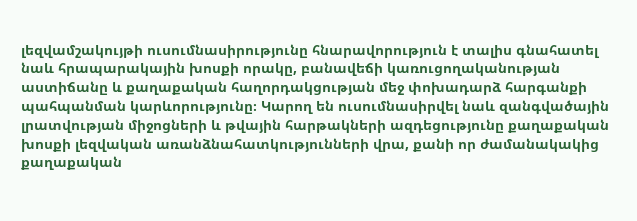լեզվամշակույթի ուսումնասիրությունը հնարավորություն է տալիս գնահատել նաև հրապարակային խոսքի որակը, բանավեճի կառուցողականության աստիճանը և քաղաքական հաղորդակցության մեջ փոխադարձ հարգանքի պահպանման կարևորությունը։ Կարող են ուսումնասիրվել նաև զանգվածային լրատվության միջոցների և թվային հարթակների ազդեցությունը քաղաքական խոսքի լեզվական առանձնահատկությունների վրա, քանի որ ժամանակակից քաղաքական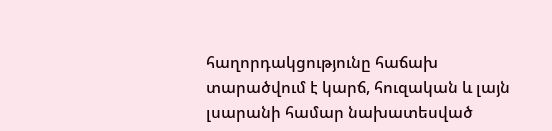հաղորդակցությունը հաճախ տարածվում է կարճ, հուզական և լայն լսարանի համար նախատեսված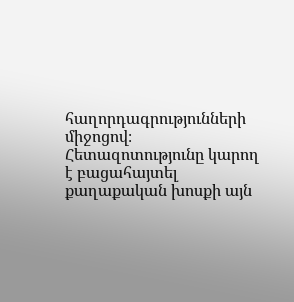հաղորդագրությունների միջոցով։ Հետազոտությունը կարող է բացահայտել քաղաքական խոսքի այն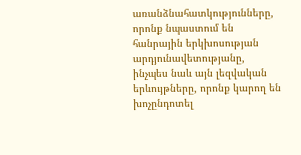առանձնահատկությունները, որոնք նպաստում են հանրային երկխոսության արդյունավետությանը, ինչպես նաև այն լեզվական երևույթները, որոնք կարող են խոչընդոտել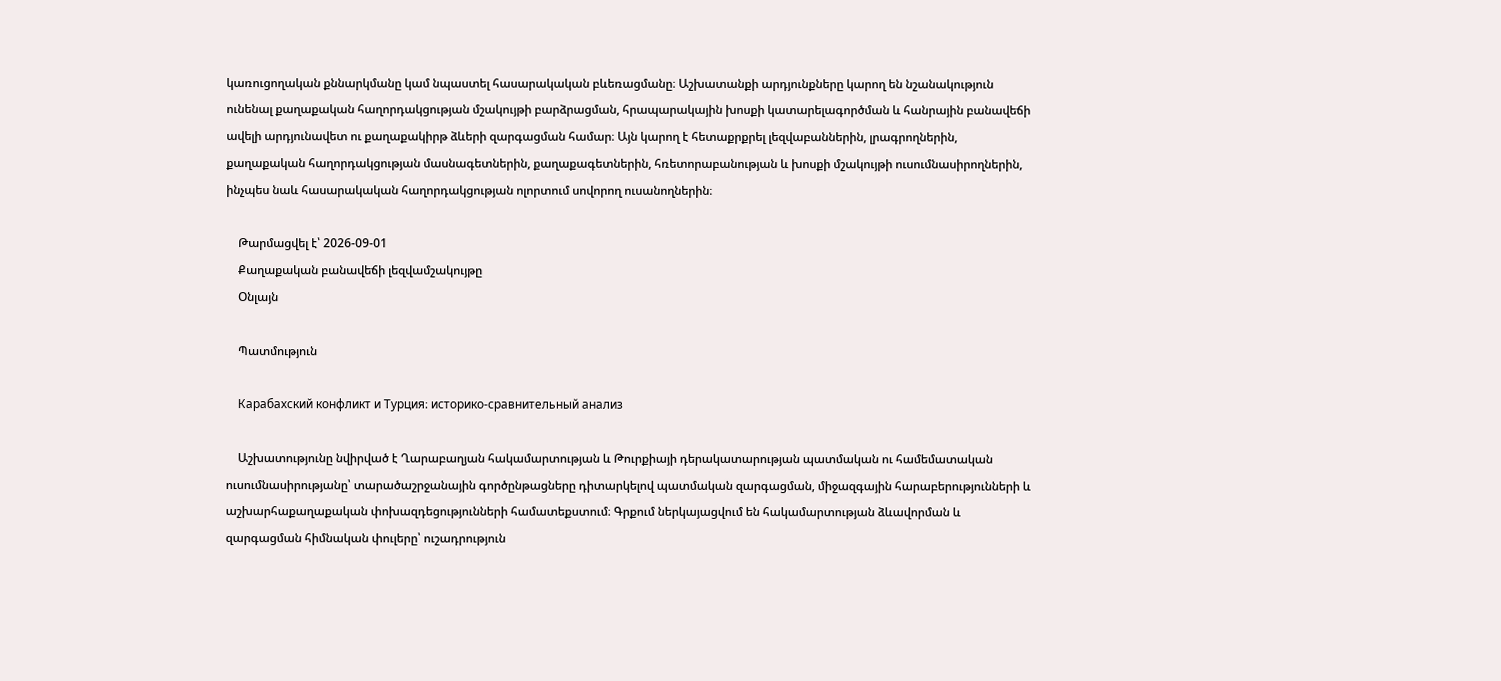կառուցողական քննարկմանը կամ նպաստել հասարակական բևեռացմանը։ Աշխատանքի արդյունքները կարող են նշանակություն ունենալ քաղաքական հաղորդակցության մշակույթի բարձրացման, հրապարակային խոսքի կատարելագործման և հանրային բանավեճի ավելի արդյունավետ ու քաղաքակիրթ ձևերի զարգացման համար։ Այն կարող է հետաքրքրել լեզվաբաններին, լրագրողներին, քաղաքական հաղորդակցության մասնագետներին, քաղաքագետներին, հռետորաբանության և խոսքի մշակույթի ուսումնասիրողներին, ինչպես նաև հասարակական հաղորդակցության ոլորտում սովորող ուսանողներին։

    Թարմացվել է՝ 2026-09-01
    Քաղաքական բանավեճի լեզվամշակույթը
    Օնլայն

    Պատմություն

    Карабахский конфликт и Турция։ историко-сравнительный анализ

    Աշխատությունը նվիրված է Ղարաբաղյան հակամարտության և Թուրքիայի դերակատարության պատմական ու համեմատական ուսումնասիրությանը՝ տարածաշրջանային գործընթացները դիտարկելով պատմական զարգացման, միջազգային հարաբերությունների և աշխարհաքաղաքական փոխազդեցությունների համատեքստում։ Գրքում ներկայացվում են հակամարտության ձևավորման և զարգացման հիմնական փուլերը՝ ուշադրություն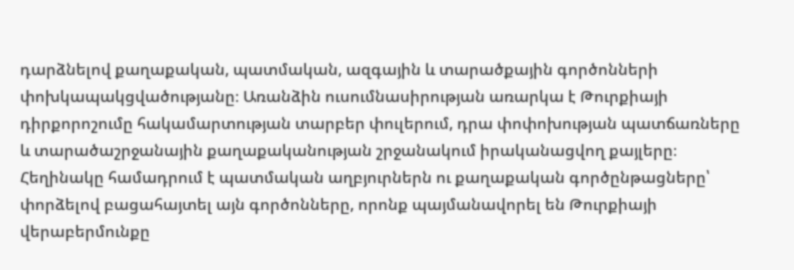դարձնելով քաղաքական, պատմական, ազգային և տարածքային գործոնների փոխկապակցվածությանը։ Առանձին ուսումնասիրության առարկա է Թուրքիայի դիրքորոշումը հակամարտության տարբեր փուլերում, դրա փոփոխության պատճառները և տարածաշրջանային քաղաքականության շրջանակում իրականացվող քայլերը։ Հեղինակը համադրում է պատմական աղբյուրներն ու քաղաքական գործընթացները՝ փորձելով բացահայտել այն գործոնները, որոնք պայմանավորել են Թուրքիայի վերաբերմունքը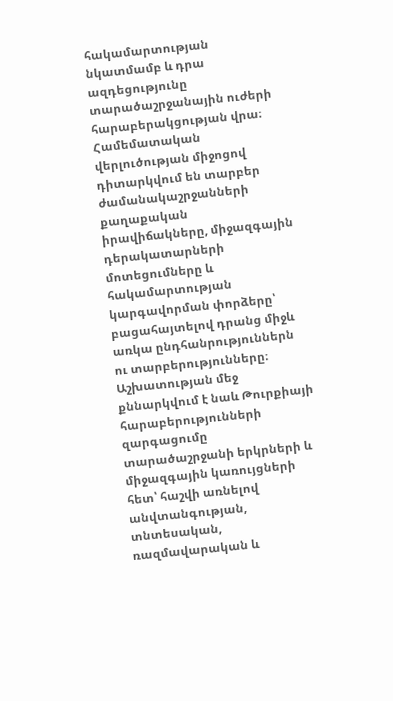հակամարտության նկատմամբ և դրա ազդեցությունը տարածաշրջանային ուժերի հարաբերակցության վրա։ Համեմատական վերլուծության միջոցով դիտարկվում են տարբեր ժամանակաշրջանների քաղաքական իրավիճակները, միջազգային դերակատարների մոտեցումները և հակամարտության կարգավորման փորձերը՝ բացահայտելով դրանց միջև առկա ընդհանրություններն ու տարբերությունները։ Աշխատության մեջ քննարկվում է նաև Թուրքիայի հարաբերությունների զարգացումը տարածաշրջանի երկրների և միջազգային կառույցների հետ՝ հաշվի առնելով անվտանգության, տնտեսական, ռազմավարական և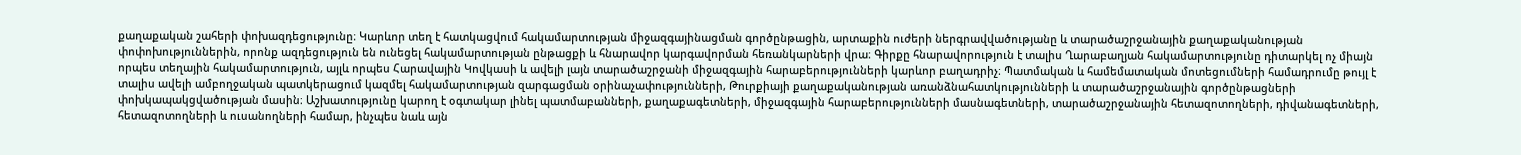քաղաքական շահերի փոխազդեցությունը։ Կարևոր տեղ է հատկացվում հակամարտության միջազգայինացման գործընթացին, արտաքին ուժերի ներգրավվածությանը և տարածաշրջանային քաղաքականության փոփոխություններին, որոնք ազդեցություն են ունեցել հակամարտության ընթացքի և հնարավոր կարգավորման հեռանկարների վրա։ Գիրքը հնարավորություն է տալիս Ղարաբաղյան հակամարտությունը դիտարկել ոչ միայն որպես տեղային հակամարտություն, այլև որպես Հարավային Կովկասի և ավելի լայն տարածաշրջանի միջազգային հարաբերությունների կարևոր բաղադրիչ։ Պատմական և համեմատական մոտեցումների համադրումը թույլ է տալիս ավելի ամբողջական պատկերացում կազմել հակամարտության զարգացման օրինաչափությունների, Թուրքիայի քաղաքականության առանձնահատկությունների և տարածաշրջանային գործընթացների փոխկապակցվածության մասին։ Աշխատությունը կարող է օգտակար լինել պատմաբանների, քաղաքագետների, միջազգային հարաբերությունների մասնագետների, տարածաշրջանային հետազոտողների, դիվանագետների, հետազոտողների և ուսանողների համար, ինչպես նաև այն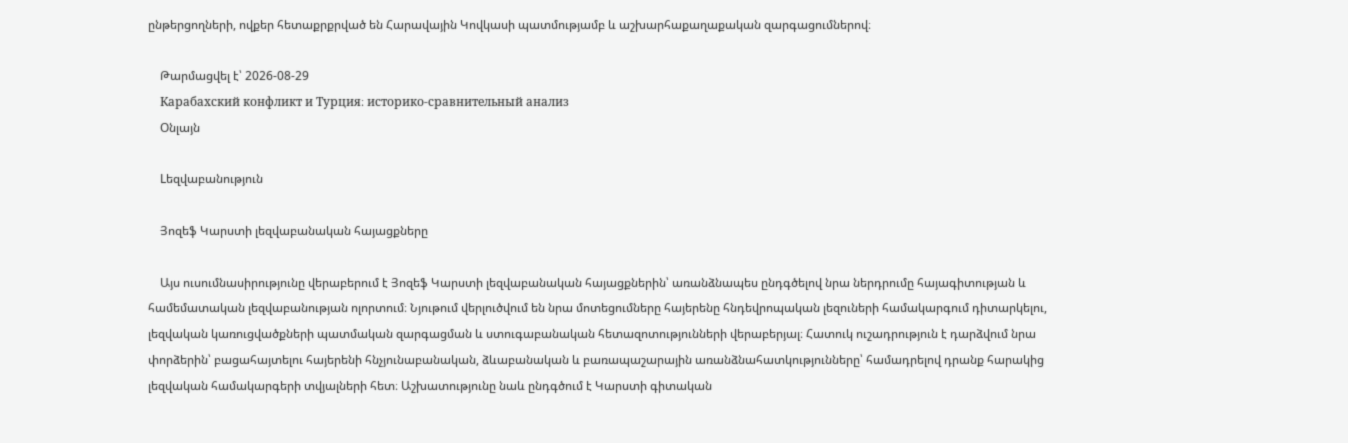ընթերցողների, ովքեր հետաքրքրված են Հարավային Կովկասի պատմությամբ և աշխարհաքաղաքական զարգացումներով։

    Թարմացվել է՝ 2026-08-29
    Карабахский конфликт и Турция։ историко-сравнительный анализ
    Օնլայն

    Lեզվաբանություն

    Յոզեֆ Կարստի լեզվաբանական հայացքները

    Այս ուսումնասիրությունը վերաբերում է Յոզեֆ Կարստի լեզվաբանական հայացքներին՝ առանձնապես ընդգծելով նրա ներդրումը հայագիտության և համեմատական լեզվաբանության ոլորտում։ Նյութում վերլուծվում են նրա մոտեցումները հայերենը հնդեվրոպական լեզուների համակարգում դիտարկելու, լեզվական կառուցվածքների պատմական զարգացման և ստուգաբանական հետազոտությունների վերաբերյալ։ Հատուկ ուշադրություն է դարձվում նրա փորձերին՝ բացահայտելու հայերենի հնչյունաբանական, ձևաբանական և բառապաշարային առանձնահատկությունները՝ համադրելով դրանք հարակից լեզվական համակարգերի տվյալների հետ։ Աշխատությունը նաև ընդգծում է Կարստի գիտական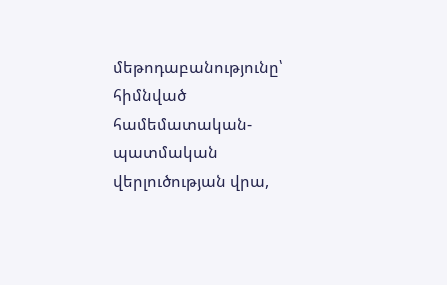մեթոդաբանությունը՝ հիմնված համեմատական-պատմական վերլուծության վրա,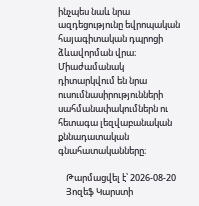ինչպես նաև նրա ազդեցությունը եվրոպական հայագիտական դպրոցի ձևավորման վրա։ Միաժամանակ դիտարկվում են նրա ուսումնասիրությունների սահմանափակումներն ու հետագա լեզվաբանական քննադատական գնահատականները։

    Թարմացվել է՝ 2026-08-20
    Յոզեֆ Կարստի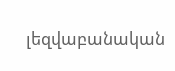լեզվաբանական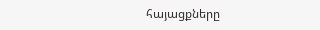հայացքները